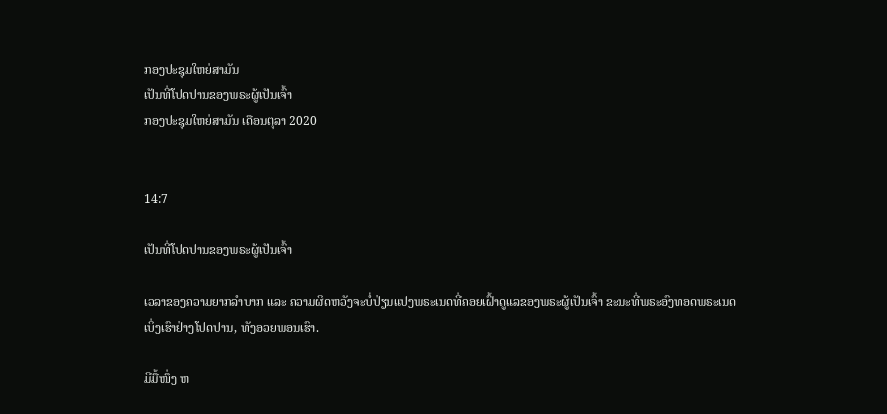ກອງປະຊຸມໃຫຍ່ສາມັນ
ເປັນທີ່ໂປດປານຂອງພຣະຜູ້ເປັນເຈົ້າ
ກອງປະຊຸມໃຫຍ່ສາມັນ ເດືອນຕຸລາ 2020


14:7

ເປັນທີ່ໂປດປານຂອງພຣະຜູ້ເປັນເຈົ້າ

ເວລາຂອງຄວາມຍາກລຳບາກ ແລະ ຄວາມຜິດຫວັງຈະບໍ່ປ່ຽນແປງພຣະເນດທີ່ຄອຍເຝົ້າດູແລຂອງພຣະຜູ້ເປັນເຈົ້າ ຂະນະທີ່ພຣະອົງທອດພຣະເນດເບິ່ງເຮົາຢ່າງໂປດປານ, ທັງອວຍພອນເຮົາ.

ມີມື້ໜຶ່ງ ຫ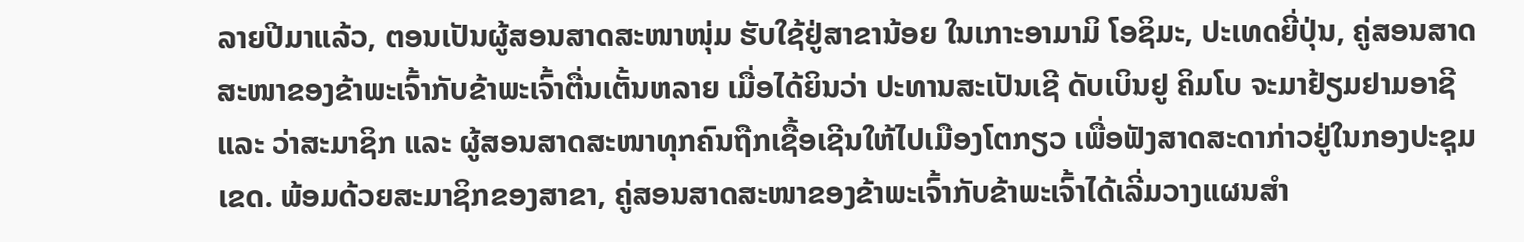ລາຍປີມາແລ້ວ, ຕອນເປັນຜູ້ສອນສາດສະໜາໜຸ່ມ ຮັບໃຊ້ຢູ່ສາຂານ້ອຍ ໃນເກາະອາມາມິ ໂອຊິມະ, ປະເທດຍີ່ປຸ່ນ, ຄູ່ສອນສາດສະໜາຂອງຂ້າພະເຈົ້າກັບຂ້າພະເຈົ້າຕື່ນເຕັ້ນຫລາຍ ເມື່ອໄດ້ຍິນວ່າ ປະທານສະເປັນເຊີ ດັບເບິນຢູ ຄິມໂບ ຈະມາຢ້ຽມຢາມອາຊີ ແລະ ວ່າສະມາຊິກ ແລະ ຜູ້ສອນສາດສະໜາທຸກຄົນຖືກເຊື້ອເຊີນໃຫ້ໄປເມືອງໂຕກຽວ ເພື່ອຟັງສາດສະດາກ່າວຢູ່ໃນກອງປະຊຸມເຂດ. ພ້ອມດ້ວຍສະມາຊິກຂອງສາຂາ, ຄູ່ສອນສາດສະໜາຂອງຂ້າພະເຈົ້າກັບຂ້າພະເຈົ້າໄດ້ເລີ່ມວາງແຜນສຳ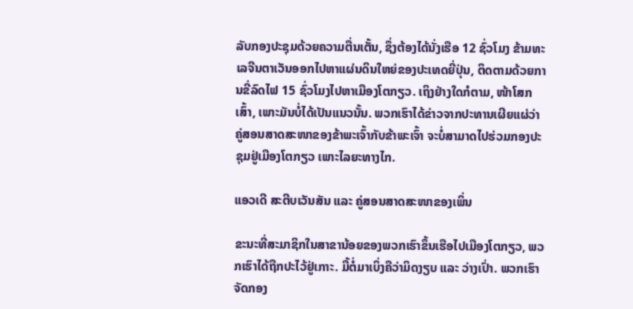ລັບກອງປະຊຸມດ້ວຍຄວາມຕື່ນເຕັ້ນ, ຊຶ່ງຕ້ອງໄດ້ນັ່ງເຮືອ 12 ຊົ່ວໂມງ ຂ້າມທະເລຈີນຕາເວັນອອກໄປຫາແຜ່ນດິນໃຫຍ່ຂອງປະເທດຍີ່ປຸ່ນ, ຕິດຕາມດ້ວຍການຂີ່ລົດໄຟ 15 ຊົ່ວໂມງໄປຫາເມືອງໂຕກຽວ. ເຖິງຢ່າງໃດກໍຕາມ, ໜ້າໂສກເສົ້າ, ເພາະມັນບໍ່ໄດ້ເປັນແນວນັ້ນ. ພວກເຮົາໄດ້ຂ່າວຈາກປະທານເຜີຍແຜ່ວ່າ ຄູ່ສອນສາດສະໜາຂອງຂ້າພະເຈົ້າກັບຂ້າພະເຈົ້າ ຈະບໍ່ສາມາດໄປຮ່ວມກອງປະຊຸມຢູ່ເມືອງໂຕກຽວ ເພາະໄລຍະທາງໄກ.

ແອວເດີ ສະຕີບເວັນສັນ ແລະ ຄູ່ສອນສາດສະໜາຂອງເພິ່ນ

ຂະນະທີ່ສະມາຊິກໃນສາຂານ້ອຍຂອງພວກເຮົາຂຶ້ນເຮືອໄປເມືອງໂຕກຽວ, ພວກເຮົາໄດ້ຖືກປະໄວ້ຢູ່ເກາະ. ມື້ຕໍ່ມາເບິ່ງຄືວ່າມິດງຽບ ແລະ ວ່າງເປົ່າ. ພວກເຮົາຈັດກອງ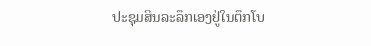ປະຊຸມສິນລະລຶກເອງຢູ່ໃນຕຶກໂບ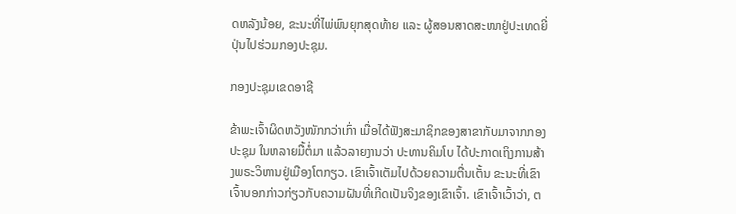ດຫລັງນ້ອຍ, ຂະນະທີ່ໄພ່ພົນຍຸກສຸດທ້າຍ ແລະ ຜູ້ສອນສາດສະໜາຢູ່ປະເທດຍີ່ປຸ່ນໄປຮ່ວມກອງປະຊຸມ.

ກອງປະຊຸມເຂດອາຊີ

ຂ້າພະເຈົ້າຜິດຫວັງໜັກກວ່າເກົ່າ ເມື່ອໄດ້ຟັງສະມາຊິກຂອງສາຂາກັບມາຈາກກອງປະຊຸມ ໃນຫລາຍມື້ຕໍ່ມາ ແລ້ວລາຍງານວ່າ ປະທານຄິມໂບ ໄດ້ປະກາດເຖິງການສ້າງພຣະວິຫານຢູ່ເມືອງໂຕກຽວ. ເຂົາເຈົ້າເຕັມໄປດ້ວຍຄວາມຕື່ນເຕັ້ນ ຂະນະທີ່ເຂົາເຈົ້າບອກກ່າວກ່ຽວກັບຄວາມຝັນທີ່ເກີດເປັນຈິງຂອງເຂົາເຈົ້າ. ເຂົາເຈົ້າເວົ້າວ່າ, ຕ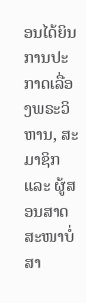ອນໄດ້ຍິນການປະກາດເລື່ອງພຣະວິຫານ, ສະມາຊິກ ແລະ ຜູ້ສອນສາດສະໜາບໍ່ສາ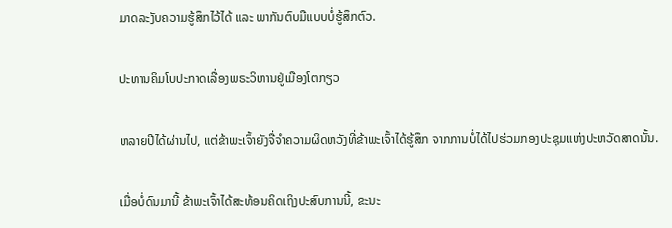ມາດລະງັບຄວາມຮູ້ສຶກໄວ້ໄດ້ ແລະ ພາກັນຕົບມືແບບບໍ່ຮູ້ສຶກຕົວ.

ປະທານຄິມໂບປະກາດເລື່ອງພຣະວິຫານຢູ່ເມືອງໂຕກຽວ

ຫລາຍປີໄດ້ຜ່ານໄປ, ແຕ່ຂ້າພະເຈົ້າຍັງຈື່ຈຳຄວາມຜິດຫວັງທີ່ຂ້າພະເຈົ້າໄດ້ຮູ້ສຶກ ຈາກການບໍ່ໄດ້ໄປຮ່ວມກອງປະຊຸມແຫ່ງປະຫວັດສາດນັ້ນ.

ເມື່ອບໍ່ດົນມານີ້ ຂ້າພະເຈົ້າໄດ້ສະທ້ອນຄິດເຖິງປະສົບການນີ້, ຂະນະ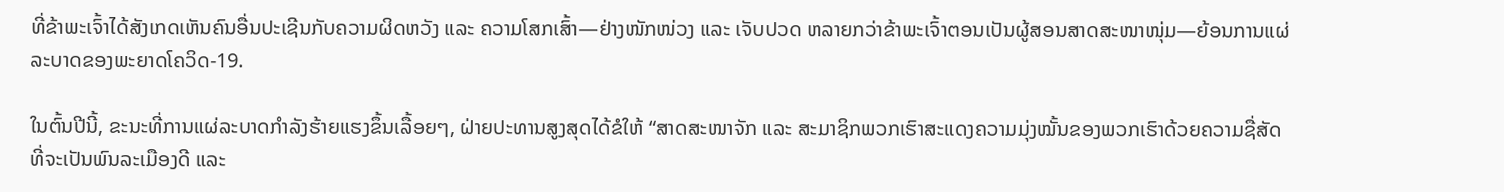ທີ່ຂ້າພະເຈົ້າໄດ້ສັງເກດເຫັນຄົນອື່ນປະເຊີນກັບຄວາມຜິດຫວັງ ແລະ ຄວາມໂສກເສົ້າ—ຢ່າງໜັກໜ່ວງ ແລະ ເຈັບປວດ ຫລາຍກວ່າຂ້າພະເຈົ້າຕອນເປັນຜູ້ສອນສາດສະໜາໜຸ່ມ—ຍ້ອນການແຜ່ລະບາດຂອງພະຍາດໂຄວິດ-19.

ໃນຕົ້ນປີນີ້, ຂະນະທີ່ການແຜ່ລະບາດກຳລັງຮ້າຍແຮງຂຶ້ນເລື້ອຍໆ, ຝ່າຍປະທານສູງສຸດໄດ້ຂໍໃຫ້ “ສາດສະໜາຈັກ ແລະ ສະມາຊິກພວກເຮົາສະແດງຄວາມມຸ່ງໝັ້ນຂອງພວກເຮົາດ້ວຍຄວາມຊື່ສັດ ທີ່ຈະເປັນພົນລະເມືອງດີ ແລະ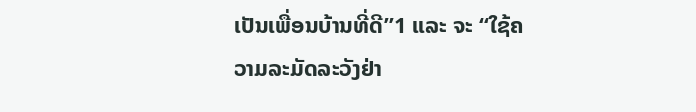ເປັນເພື່ອນບ້ານທີ່ດີ”1 ແລະ ຈະ “ໃຊ້ຄວາມລະມັດລະວັງຢ່າ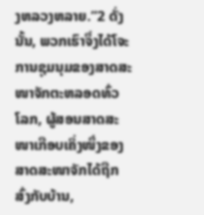ງຫລວງຫລາຍ.”2 ດັ່ງນັ້ນ, ພວກເຮົາຈຶ່ງໄດ້ໂຈະການຊຸມນຸມຂອງສາດສະໜາຈັກຕະຫລອດທົ່ວໂລກ, ຜູ້ສອນສາດສະໜາເກືອບເຄິ່ງໜຶ່ງຂອງສາດສະໜາຈັກໄດ້ຖືກສົ່ງກັບບ້ານ,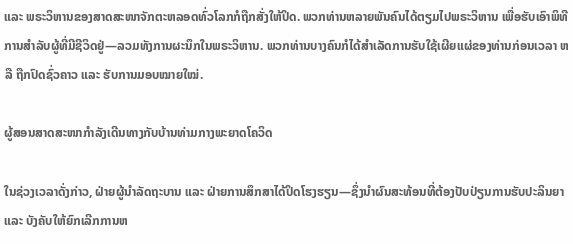ແລະ ພຣະວິຫານຂອງສາດສະໜາຈັກຕະຫລອດທົ່ວໂລກກໍຖືກສັ່ງໃຫ້ປິດ. ພວກທ່ານຫລາຍພັນຄົນໄດ້ຕຽມໄປພຣະວິຫານ ເພື່ອຮັບເອົາພິທີການສຳລັບຜູ້ທີ່ມີຊີວິດຢູ່—ລວມທັງການຜະນຶກໃນພຣະວິຫານ. ພວກທ່ານບາງຄົນກໍໄດ້ສຳເລັດການຮັບໃຊ້ເຜີຍແຜ່ຂອງທ່ານກ່ອນເວລາ ຫລື ຖືກປົດຊົ່ວຄາວ ແລະ ຮັບການມອບໝາຍໃໝ່.

ຜູ້ສອນສາດສະໜາກຳລັງເດີນທາງກັບບ້ານທ່າມກາງພະຍາດໂຄວິດ

ໃນຊ່ວງເວລາດັ່ງກ່າວ, ຝ່າຍຜູ້ນຳລັດຖະບານ ແລະ ຝ່າຍການສຶກສາໄດ້ປິດໂຮງຮຽນ—ຊຶ່ງນຳຜົນສະທ້ອນທີ່ຕ້ອງປັບປ່ຽນການຮັບປະລິນຍາ ແລະ ບັງຄັບໃຫ້ຍົກເລີກການຫ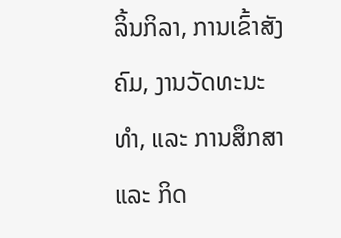ລິ້ນກິລາ, ການເຂົ້າສັງຄົມ, ງານວັດທະນະທຳ, ແລະ ການສຶກສາ ແລະ ກິດ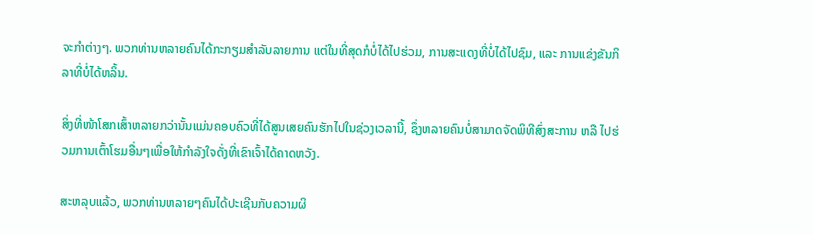ຈະກຳຕ່າງໆ. ພວກທ່ານຫລາຍຄົນໄດ້ກະກຽມສຳລັບລາຍການ ແຕ່ໃນທີ່ສຸດກໍບໍ່ໄດ້ໄປຮ່ວມ, ການສະແດງທີ່ບໍ່ໄດ້ໄປຊົມ, ແລະ ການແຂ່ງຂັນກິລາທີ່ບໍ່ໄດ້ຫລິ້ນ.

ສິ່ງທີ່ໜ້າໂສກເສົ້າຫລາຍກວ່ານັ້ນແມ່ນຄອບຄົວທີ່ໄດ້ສູນເສຍຄົນຮັກໄປໃນຊ່ວງເວລານີ້, ຊຶ່ງຫລາຍຄົນບໍ່ສາມາດຈັດພິທີສົ່ງສະການ ຫລື ໄປຮ່ວມການເຕົ້າໂຮມອື່ນໆເພື່ອໃຫ້ກຳລັງໃຈດັ່ງທີ່ເຂົາເຈົ້າໄດ້ຄາດຫວັງ.

ສະຫລຸບແລ້ວ, ພວກທ່ານຫລາຍໆຄົນໄດ້ປະເຊີນກັບຄວາມຜິ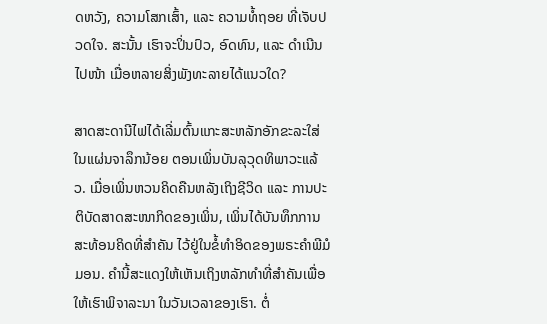ດຫວັງ, ຄວາມໂສກເສົ້າ, ແລະ ຄວາມທໍ້ຖອຍ ທີ່ເຈັບປວດໃຈ. ສະນັ້ນ ເຮົາຈະປິ່ນປົວ, ອົດທົນ, ແລະ ດຳເນີນໄປໜ້າ ເມື່ອຫລາຍສິ່ງພັງທະລາຍໄດ້ແນວໃດ?

ສາດສະດານີໄຟໄດ້ເລີ່ມຕົ້ນແກະສະຫລັກອັກຂະລະໃສ່ໃນແຜ່ນຈາລຶກນ້ອຍ ຕອນເພິ່ນບັນລຸວຸດທິພາວະແລ້ວ. ເມື່ອເພິ່ນຫວນຄິດຄືນຫລັງເຖິງຊີວິດ ແລະ ການປະຕິບັດສາດສະໜາກິດຂອງເພິ່ນ, ເພິ່ນໄດ້ບັນທຶກການສະທ້ອນຄິດທີ່ສຳຄັນ ໄວ້ຢູ່ໃນຂໍ້ທຳອິດຂອງພຣະຄຳພີມໍມອນ. ຄຳນີ້ສະແດງໃຫ້ເຫັນເຖິງຫລັກທຳທີ່ສຳຄັນເພື່ອໃຫ້ເຮົາພິຈາລະນາ ໃນວັນເວລາຂອງເຮົາ. ຕໍ່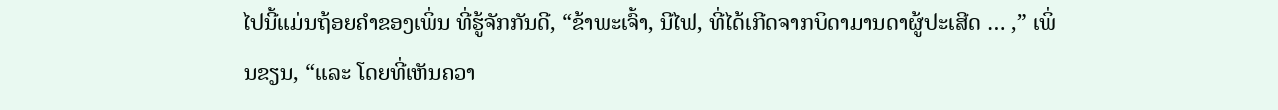ໄປນີ້ແມ່ນຖ້ອຍຄຳຂອງເພິ່ນ ທີ່ຮູ້ຈັກກັນດີ, “ຂ້າພະເຈົ້າ, ນີໄຟ, ທີ່ໄດ້ເກີດຈາກບິດາມານດາຜູ້ປະເສີດ … ,” ເພິ່ນຂຽນ, “ແລະ ໂດຍທີ່ເຫັນຄວາ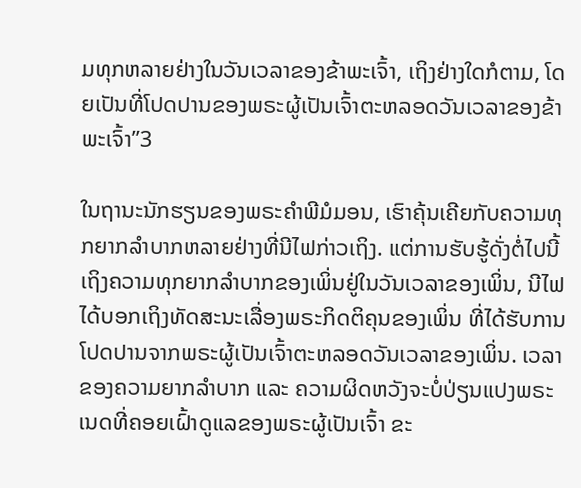ມທຸກຫລາຍຢ່າງໃນວັນເວລາຂອງຂ້າພະເຈົ້າ, ເຖິງຢ່າງໃດກໍຕາມ, ໂດຍເປັນທີ່ໂປດປານຂອງພຣະຜູ້ເປັນເຈົ້າຕະຫລອດວັນເວລາຂອງຂ້າພະເຈົ້າ”3

ໃນຖານະນັກຮຽນຂອງພຣະຄຳພີມໍມອນ, ເຮົາຄຸ້ນເຄີຍກັບຄວາມທຸກຍາກລຳບາກຫລາຍຢ່າງທີ່ນີໄຟກ່າວເຖິງ. ແຕ່ການຮັບຮູ້ດັ່ງຕໍ່ໄປນີ້ເຖິງຄວາມທຸກຍາກລຳບາກຂອງເພິ່ນຢູ່ໃນວັນເວລາຂອງເພິ່ນ, ນີໄຟໄດ້ບອກເຖິງທັດສະນະເລື່ອງພຣະກິດຕິຄຸນຂອງເພິ່ນ ທີ່ໄດ້ຮັບການໂປດປານຈາກພຣະຜູ້ເປັນເຈົ້າຕະຫລອດວັນເວລາຂອງເພິ່ນ. ເວລາຂອງຄວາມຍາກລຳບາກ ແລະ ຄວາມຜິດຫວັງຈະບໍ່ປ່ຽນແປງພຣະເນດທີ່ຄອຍເຝົ້າດູແລຂອງພຣະຜູ້ເປັນເຈົ້າ ຂະ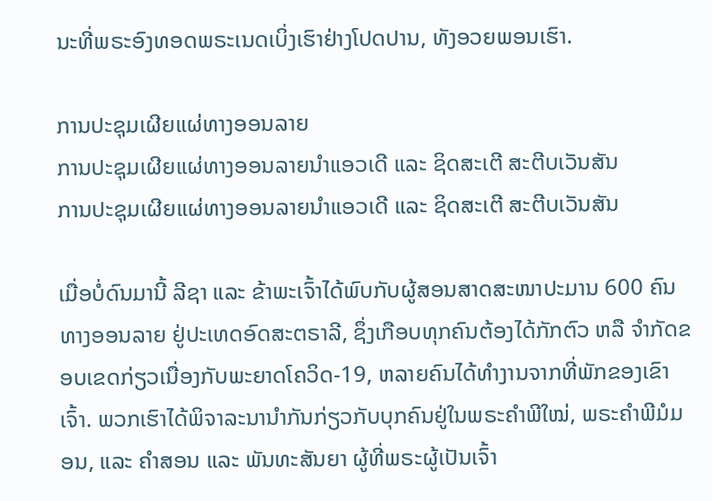ນະທີ່ພຣະອົງທອດພຣະເນດເບິ່ງເຮົາຢ່າງໂປດປານ, ທັງອວຍພອນເຮົາ.

ການປະຊຸມເຜີຍແຜ່ທາງອອນລາຍ
ການປະຊຸມເຜີຍແຜ່ທາງອອນລາຍນຳແອວເດີ ແລະ ຊິດສະເຕີ ສະຕີບເວັນສັນ
ການປະຊຸມເຜີຍແຜ່ທາງອອນລາຍນຳແອວເດີ ແລະ ຊິດສະເຕີ ສະຕີບເວັນສັນ

ເມື່ອບໍ່ດົນມານີ້ ລີຊາ ແລະ ຂ້າພະເຈົ້າໄດ້ພົບກັບຜູ້ສອນສາດສະໜາປະມານ 600 ຄົນທາງອອນລາຍ ຢູ່ປະເທດອົດສະຕຣາລີ, ຊຶ່ງເກືອບທຸກຄົນຕ້ອງໄດ້ກັກຕົວ ຫລື ຈຳກັດຂອບເຂດກ່ຽວເນື່ອງກັບພະຍາດໂຄວິດ-19, ຫລາຍຄົນໄດ້ທຳງານຈາກທີ່ພັກຂອງເຂົາເຈົ້າ. ພວກເຮົາໄດ້ພິຈາລະນານຳກັນກ່ຽວກັບບຸກຄົນຢູ່ໃນພຣະຄຳພີໃໝ່, ພຣະຄຳພີມໍມອນ, ແລະ ຄຳສອນ ແລະ ພັນທະສັນຍາ ຜູ້ທີ່ພຣະຜູ້ເປັນເຈົ້າ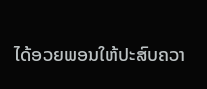ໄດ້ອວຍພອນໃຫ້ປະສົບຄວາ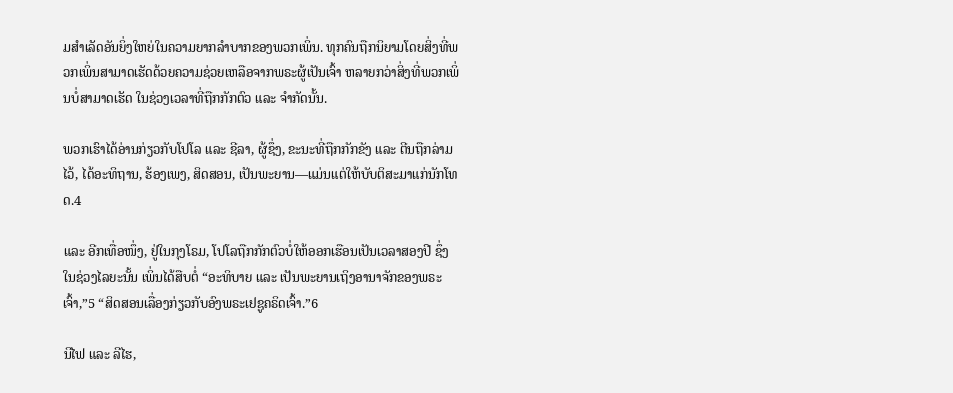ມສຳເລັດອັນຍິ່ງໃຫຍ່ໃນຄວາມຍາກລຳບາກຂອງພວກເພິ່ນ. ທຸກຄົນຖືກນິຍາມໂດຍສິ່ງທີ່ພວກເພິ່ນສາມາດເຮັດດ້ວຍຄວາມຊ່ວຍເຫລືອຈາກພຣະຜູ້ເປັນເຈົ້າ ຫລາຍກວ່າສິ່ງທີ່ພວກເພິ່ນບໍ່ສາມາດເຮັດ ໃນຊ່ວງເວລາທີ່ຖືກກັກຕົວ ແລະ ຈຳກັດນັ້ນ.

ພວກເຮົາໄດ້ອ່ານກ່ຽວກັບໂປໂລ ແລະ ຊີລາ, ຜູ້ຊຶ່ງ, ຂະນະທີ່ຖືກກັກຂັງ ແລະ ຕີນຖືກລ່າມໄວ້, ໄດ້ອະທິຖານ, ຮ້ອງເພງ, ສິດສອນ, ເປັນພະຍານ—ແມ່ນແຕ່ໃຫ້ບັບຕິສະມາແກ່ນັກໂທດ.4

ແລະ ອີກເທື່ອໜຶ່ງ, ຢູ່ໃນກຸງໂຣມ, ໂປໂລຖືກກັກຕົວບໍ່ໃຫ້ອອກເຮືອນເປັນເວລາສອງປີ ຊຶ່ງໃນຊ່ວງໄລຍະນັ້ນ ເພິ່ນໄດ້ສືບຕໍ່ “ອະທິບາຍ ແລະ ເປັນພະຍານເຖິງອານາຈັກຂອງພຣະເຈົ້າ,”5 “ສິດສອນເລື່ອງກ່ຽວກັບອົງພຣະເຢຊູຄຣິດເຈົ້າ.”6

ນີໄຟ ແລະ ລີໄຮ,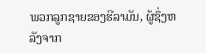ພວກລູກຊາຍຂອງຮີລາມັນ, ຜູ້ຊຶ່ງຫລັງຈາກ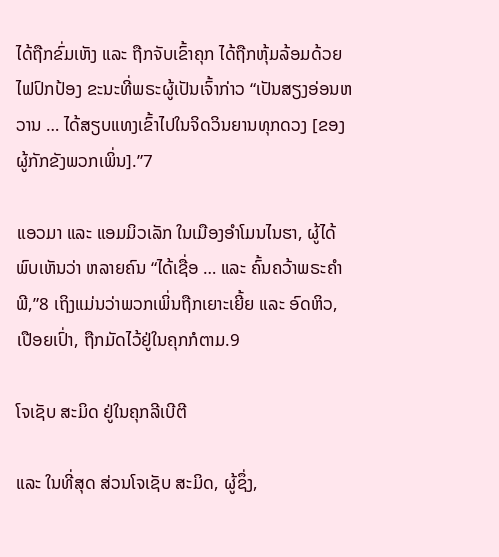ໄດ້ຖືກຂົ່ມເຫັງ ແລະ ຖືກຈັບເຂົ້າຄຸກ ໄດ້ຖືກຫຸ້ມລ້ອມດ້ວຍໄຟປົກປ້ອງ ຂະນະທີ່ພຣະຜູ້ເປັນເຈົ້າກ່າວ “ເປັນສຽງອ່ອນຫວານ … ໄດ້ສຽບແທງເຂົ້າໄປໃນຈິດວິນຍານທຸກດວງ [ຂອງຜູ້ກັກຂັງພວກເພິ່ນ].”7

ແອວມາ ແລະ ແອມມິວເລັກ ໃນເມືອງອຳໂມນໄນຮາ, ຜູ້ໄດ້ພົບເຫັນວ່າ ຫລາຍຄົນ “ໄດ້ເຊື່ອ … ແລະ ຄົ້ນຄວ້າພຣະຄຳພີ,”8 ເຖິງແມ່ນວ່າພວກເພິ່ນຖືກເຍາະເຍີ້ຍ ແລະ ອົດຫິວ, ເປືອຍເປົ່າ, ຖືກມັດໄວ້ຢູ່ໃນຄຸກກໍຕາມ.9

ໂຈເຊັບ ສະມິດ ຢູ່ໃນຄຸກລີເບີຕີ

ແລະ ໃນທີ່ສຸດ ສ່ວນໂຈເຊັບ ສະມິດ, ຜູ້ຊຶ່ງ,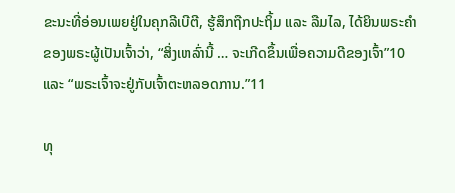ຂະນະທີ່ອ່ອນເພຍຢູ່ໃນຄຸກລີເບີຕີ, ຮູ້ສຶກຖືກປະຖິ້ມ ແລະ ລືມໄລ, ໄດ້ຍິນພຣະຄຳຂອງພຣະຜູ້ເປັນເຈົ້າວ່າ, “ສິ່ງເຫລົ່ານີ້ … ຈະເກີດຂຶ້ນເພື່ອຄວາມດີຂອງເຈົ້າ”10 ແລະ “ພຣະເຈົ້າຈະຢູ່ກັບເຈົ້າຕະຫລອດການ.”11

ທຸ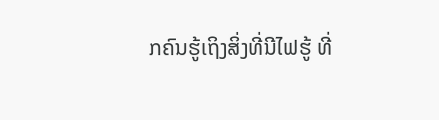ກຄົນຮູ້ເຖິງສິ່ງທີ່ນີໄຟຮູ້ ທີ່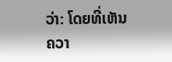ວ່າ: ໂດຍທີ່ເຫັນຄວາ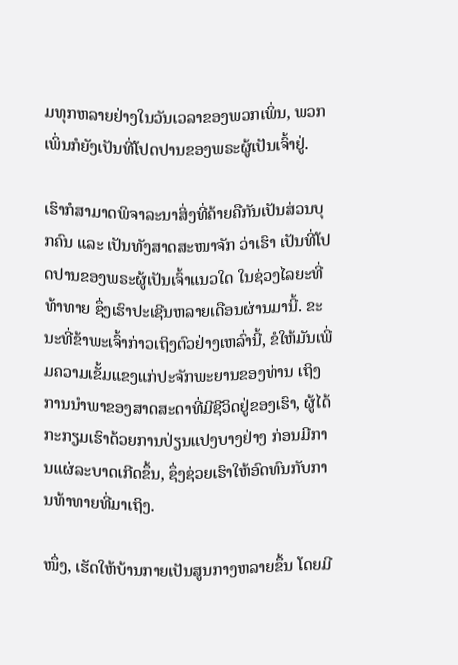ມທຸກຫລາຍຢ່າງໃນວັນເວລາຂອງພວກເພິ່ນ, ພວກເພິ່ນກໍຍັງເປັນທີ່ໂປດປານຂອງພຣະຜູ້ເປັນເຈົ້າຢູ່.

ເຮົາກໍສາມາດພິຈາລະນາສິ່ງທີ່ຄ້າຍຄືກັນເປັນສ່ວນບຸກຄົນ ແລະ ເປັນທັງສາດສະໜາຈັກ ວ່າເຮົາ ເປັນທີ່ໂປດປານຂອງພຣະຜູ້ເປັນເຈົ້າແນວໃດ ໃນຊ່ວງໄລຍະທີ່ທ້າທາຍ ຊຶ່ງເຮົາປະເຊີນຫລາຍເດືອນຜ່ານມານີ້. ຂະນະທີ່ຂ້າພະເຈົ້າກ່າວເຖິງຕົວຢ່າງເຫລົ່ານີ້, ຂໍໃຫ້ມັນເພີ່ມຄວາມເຂັ້ມແຂງແກ່ປະຈັກພະຍານຂອງທ່ານ ເຖິງການນຳພາຂອງສາດສະດາທີ່ມີຊີວິດຢູ່ຂອງເຮົາ, ຜູ້ໄດ້ກະກຽມເຮົາດ້ວຍການປ່ຽນແປງບາງຢ່າງ ກ່ອນມີການແຜ່ລະບາດເກີດຂຶ້ນ, ຊຶ່ງຊ່ວຍເຮົາໃຫ້ອົດທົນກັບການທ້າທາຍທີ່ມາເຖິງ.

ໜຶ່ງ, ເຮັດໃຫ້ບ້ານກາຍເປັນສູນກາງຫລາຍຂຶ້ນ ໂດຍມີ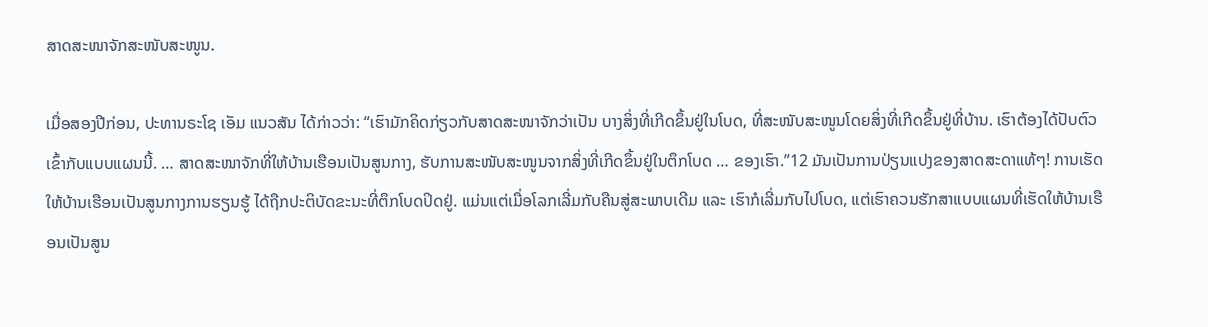ສາດສະໜາຈັກສະໜັບສະໜູນ.

ເມື່ອສອງປີກ່ອນ, ປະທານຣະໂຊ ເອັມ ແນວສັນ ໄດ້ກ່າວວ່າ: “ເຮົາມັກຄິດກ່ຽວກັບສາດສະໜາຈັກວ່າເປັນ ບາງສິ່ງທີ່ເກີດຂຶ້ນຢູ່ໃນໂບດ, ທີ່ສະໜັບສະໜູນໂດຍສິ່ງທີ່ເກີດຂຶ້ນຢູ່ທີ່ບ້ານ. ເຮົາຕ້ອງໄດ້ປັບຕົວເຂົ້າກັບແບບແຜນນີ້. … ສາດສະໜາຈັກທີ່ໃຫ້ບ້ານເຮືອນເປັນສູນກາງ, ຮັບການສະໜັບສະໜູນຈາກສິ່ງທີ່ເກີດຂຶ້ນຢູ່ໃນຕຶກໂບດ … ຂອງເຮົາ.”12 ມັນເປັນການປ່ຽນແປງຂອງສາດສະດາແທ້ໆ! ການເຮັດໃຫ້ບ້ານເຮືອນເປັນສູນກາງການຮຽນຮູ້ ໄດ້ຖືກປະຕິບັດຂະນະທີ່ຕຶກໂບດປິດຢູ່. ແມ່ນແຕ່ເມື່ອໂລກເລີ່ມກັບຄືນສູ່ສະພາບເດີມ ແລະ ເຮົາກໍເລີ່ມກັບໄປໂບດ, ແຕ່ເຮົາຄວນຮັກສາແບບແຜນທີ່ເຮັດໃຫ້ບ້ານເຮືອນເປັນສູນ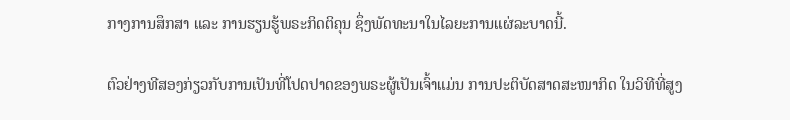ກາງການສຶກສາ ແລະ ການຮຽນຮູ້ພຣະກິດຕິຄຸນ ຊຶ່ງພັດທະນາໃນໄລຍະການແຜ່ລະບາດນີ້.

ຕົວຢ່າງທີສອງກ່ຽວກັບການເປັນທີ່ໂປດປາດຂອງພຣະຜູ້ເປັນເຈົ້າແມ່ນ ການປະຕິບັດສາດສະໜາກິດ ໃນວິທີທີ່ສູງ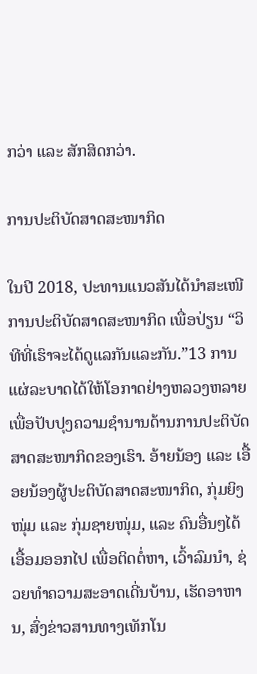ກວ່າ ແລະ ສັກສິດກວ່າ.

ການປະຕິບັດສາດສະໜາກິດ

ໃນປີ 2018, ປະທານແນວສັນໄດ້ນຳສະເໜີການປະຕິບັດສາດສະໜາກິດ ເພື່ອປ່ຽນ “ວິທີທີ່ເຮົາຈະໄດ້ດູແລກັນແລະກັນ.”13 ການແຜ່ລະບາດໄດ້ໃຫ້ໂອກາດຢ່າງຫລວງຫລາຍ ເພື່ອປັບປຸງຄວາມຊຳນານດ້ານການປະຕິບັດສາດສະໜາກິດຂອງເຮົາ. ອ້າຍນ້ອງ ແລະ ເອື້ອຍນ້ອງຜູ້ປະຕິບັດສາດສະໜາກິດ, ກຸ່ມຍິງໜຸ່ມ ແລະ ກຸ່ມຊາຍໜຸ່ມ, ແລະ ຄົນອື່ນໆໄດ້ເອື້ອມອອກໄປ ເພື່ອຕິດຕໍ່ຫາ, ເວົ້າລົມນຳ, ຊ່ວຍທຳຄວາມສະອາດເດີ່ນບ້ານ, ເຮັດອາຫານ, ສົ່ງຂ່າວສານທາງເທັກໂນ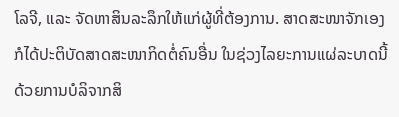ໂລຈີ, ແລະ ຈັດຫາສິນລະລຶກໃຫ້ແກ່ຜູ້ທີ່ຕ້ອງການ. ສາດສະໜາຈັກເອງກໍໄດ້ປະຕິບັດສາດສະໜາກິດຕໍ່ຄົນອື່ນ ໃນຊ່ວງໄລຍະການແຜ່ລະບາດນີ້ ດ້ວຍການບໍລິຈາກສິ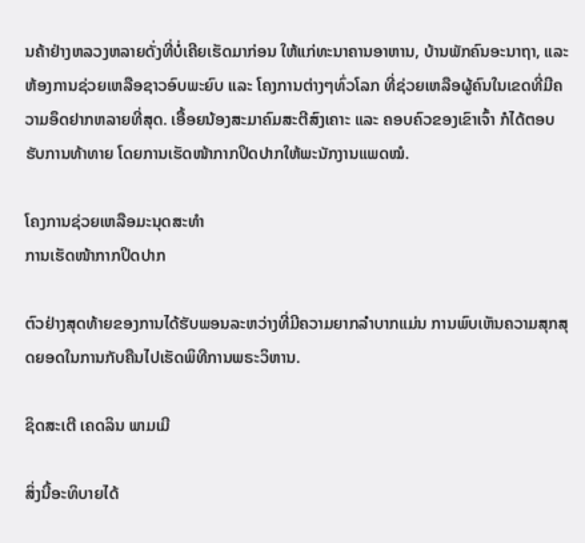ນຄ້າຢ່າງຫລວງຫລາຍດັ່ງທີ່ບໍ່ເຄີຍເຮັດມາກ່ອນ ໃຫ້ແກ່ທະນາຄານອາຫານ, ບ້ານພັກຄົນອະນາຖາ, ແລະ ຫ້ອງການຊ່ວຍເຫລືອຊາວອົບພະຍົບ ແລະ ໂຄງການຕ່າງໆທົ່ວໂລກ ທີ່ຊ່ວຍເຫລືອຜູ້ຄົນໃນເຂດທີ່ມີຄວາມອຶດຢາກຫລາຍທີ່ສຸດ. ເອື້ອຍນ້ອງສະມາຄົມສະຕີສົງເຄາະ ແລະ ຄອບຄົວຂອງເຂົາເຈົ້າ ກໍໄດ້ຕອບຮັບການທ້າທາຍ ໂດຍການເຮັດໜ້າກາກປິດປາກໃຫ້ພະນັກງານແພດໝໍ.

ໂຄງການຊ່ວຍເຫລືອມະນຸດສະທຳ
ການເຮັດໜ້າກາກປິດປາກ

ຕົວຢ່າງສຸດທ້າຍຂອງການໄດ້ຮັບພອນລະຫວ່າງທີ່ມີຄວາມຍາກລຳບາກແມ່ນ ການພົບເຫັນຄວາມສຸກສຸດຍອດໃນການກັບຄືນໄປເຮັດພິທີການພຣະວິຫານ.

ຊິດສະເຕີ ເຄດລິນ ພາມເມີ

ສິ່ງນີ້ອະທິບາຍໄດ້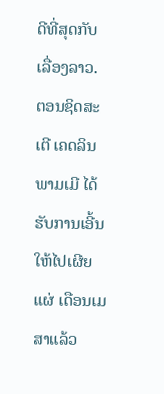ດີທີ່ສຸດກັບເລື່ອງລາວ. ຕອນຊິດສະເຕີ ເຄດລິນ ພາມເມີ ໄດ້ຮັບການເອີ້ນໃຫ້ໄປເຜີຍແຜ່ ເດືອນເມສາແລ້ວ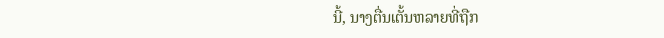ນີ້, ນາງຕື່ນເຕັ້ນຫລາຍທີ່ຖືກ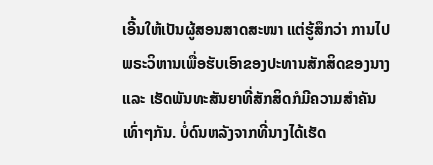ເອີ້ນໃຫ້ເປັນຜູ້ສອນສາດສະໜາ ແຕ່ຮູ້ສຶກວ່າ ການໄປພຣະວິຫານເພື່ອຮັບເອົາຂອງປະທານສັກສິດຂອງນາງ ແລະ ເຮັດພັນທະສັນຍາທີ່ສັກສິດກໍມີຄວາມສຳຄັນເທົ່າໆກັນ. ບໍ່ດົນຫລັງຈາກທີ່ນາງໄດ້ເຮັດ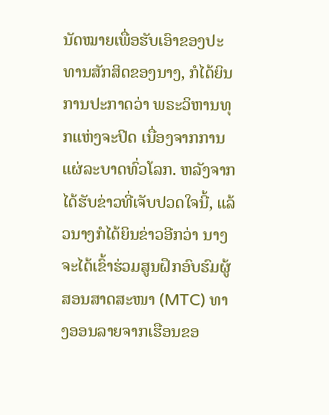ນັດໝາຍເພື່ອຮັບເອົາຂອງປະທານສັກສິດຂອງນາງ, ກໍໄດ້ຍິນການປະກາດວ່າ ພຣະວິຫານທຸກແຫ່ງຈະປິດ ເນື່ອງຈາກການແຜ່ລະບາດທົ່ວໂລກ. ຫລັງຈາກໄດ້ຮັບຂ່າວທີ່ເຈັບປວດໃຈນີ້, ແລ້ວນາງກໍໄດ້ຍິນຂ່າວອີກວ່າ ນາງຈະໄດ້ເຂົ້າຮ່ວມສູນຝຶກອົບຮົມຜູ້ສອນສາດສະໜາ (MTC) ທາງອອນລາຍຈາກເຮືອນຂອ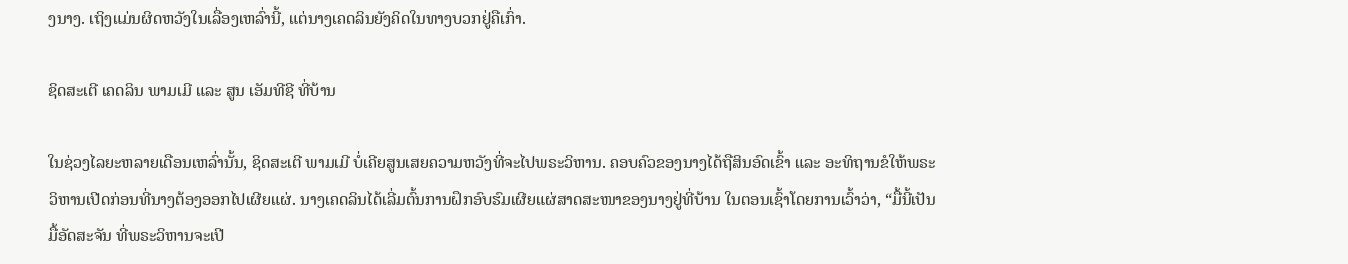ງນາງ. ເຖິງແມ່ນຜິດຫວັງໃນເລື່ອງເຫລົ່ານີ້, ແຕ່ນາງເຄດລິນຍັງຄິດໃນທາງບວກຢູ່ຄືເກົ່າ.

ຊິດສະເຕີ ເຄດລິນ ພາມເມີ ແລະ ສູນ ເອັມທີຊີ ທີ່ບ້ານ

ໃນຊ່ວງໄລຍະຫລາຍເດືອນເຫລົ່ານັ້ນ, ຊິດສະເຕີ ພາມເມີ ບໍ່ເຄີຍສູນເສຍຄວາມຫວັງທີ່ຈະໄປພຣະວິຫານ. ຄອບຄົວຂອງນາງໄດ້ຖືສິນອົດເຂົ້າ ແລະ ອະທິຖານຂໍໃຫ້ພຣະວິຫານເປີດກ່ອນທີ່ນາງຕ້ອງອອກໄປເຜີຍແຜ່. ນາງເຄດລິນໄດ້ເລີ່ມຕົ້ນການຝຶກອົບຮົມເຜີຍແຜ່ສາດສະໜາຂອງນາງຢູ່ທີ່ບ້ານ ໃນຕອນເຊົ້າໂດຍການເວົ້າວ່າ, “ມື້ນີ້ເປັນມື້ອັດສະຈັນ ທີ່ພຣະວິຫານຈະເປີ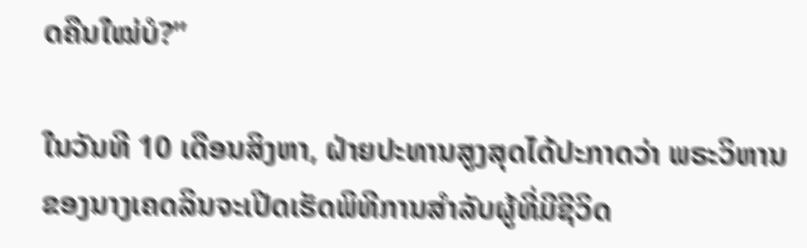ດຄືນໃໝ່ບໍ?”

ໃນວັນທີ 10 ເດືອນສິງຫາ, ຝ່າຍປະທານສູງສຸດໄດ້ປະກາດວ່າ ພຣະວິຫານຂອງນາງເຄດລິນຈະເປີດເຮັດພິທີການສຳລັບຜູ້ທີ່ມີຊີວິດ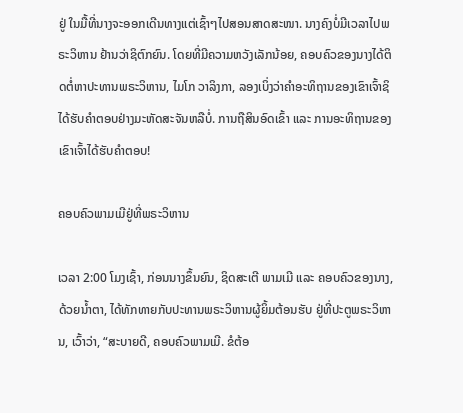ຢູ່ ໃນມື້ທີ່ນາງຈະອອກເດີນທາງແຕ່ເຊົ້າໆໄປສອນສາດສະໜາ. ນາງຄົງບໍ່ມີເວລາໄປພຣະວິຫານ ຢ້ານວ່າຊິຕົກຍົນ. ໂດຍທີ່ມີຄວາມຫວັງເລັກນ້ອຍ, ຄອບຄົວຂອງນາງໄດ້ຕິດຕໍ່ຫາປະທານພຣະວິຫານ, ໄມໂກ ວາລິງກາ, ລອງເບິ່ງວ່າຄຳອະທິຖານຂອງເຂົາເຈົ້າຊິໄດ້ຮັບຄຳຕອບຢ່າງມະຫັດສະຈັນຫລືບໍ່. ການຖືສິນອົດເຂົ້າ ແລະ ການອະທິຖານຂອງເຂົາເຈົ້າໄດ້ຮັບຄຳຕອບ!

ຄອບຄົວພາມເມີຢູ່ທີ່ພຣະວິຫານ

ເວລາ 2:00 ໂມງເຊົ້າ, ກ່ອນນາງຂຶ້ນຍົນ, ຊິດສະເຕີ ພາມເມີ ແລະ ຄອບຄົວຂອງນາງ, ດ້ວຍນ້ຳຕາ, ໄດ້ທັກທາຍກັບປະທານພຣະວິຫານຜູ້ຍິ້ມຕ້ອນຮັບ ຢູ່ທີ່ປະຕູພຣະວິຫານ, ເວົ້າວ່າ, “ສະບາຍດີ, ຄອບຄົວພາມເມີ. ຂໍຕ້ອ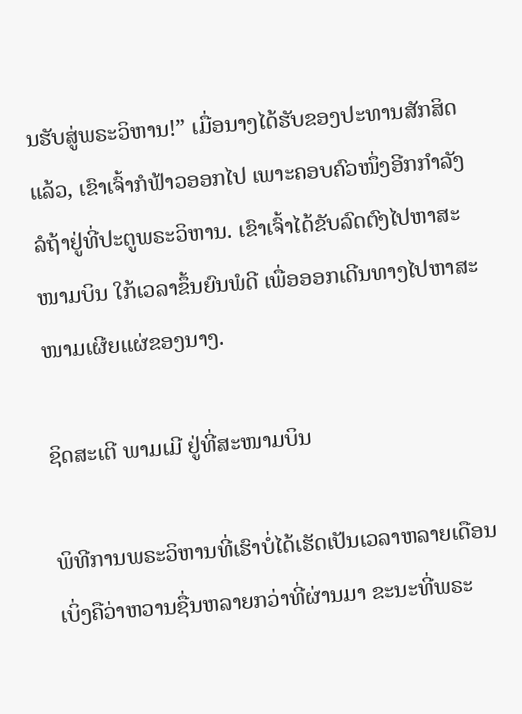ນຮັບສູ່ພຣະວິຫານ!” ເມື່ອນາງໄດ້ຮັບຂອງປະທານສັກສິດແລ້ວ, ເຂົາເຈົ້າກໍຟ້າວອອກໄປ ເພາະຄອບຄົວໜຶ່ງອີກກຳລັງລໍຖ້າຢູ່ທີ່ປະຕູພຣະວິຫານ. ເຂົາເຈົ້າໄດ້ຂັບລົດຕົງໄປຫາສະໜາມບິນ ໃກ້ເວລາຂຶ້ນຍົນພໍດີ ເພື່ອອອກເດີນທາງໄປຫາສະໜາມເຜີຍແຜ່ຂອງນາງ.

ຊິດສະເຕີ ພາມເມີ ຢູ່ທີ່ສະໜາມບິນ

ພິທີການພຣະວິຫານທີ່ເຮົາບໍ່ໄດ້ເຮັດເປັນເວລາຫລາຍເດືອນ ເບິ່ງຄືວ່າຫວານຊື່ນຫລາຍກວ່າທີ່ຜ່ານມາ ຂະນະທີ່ພຣະ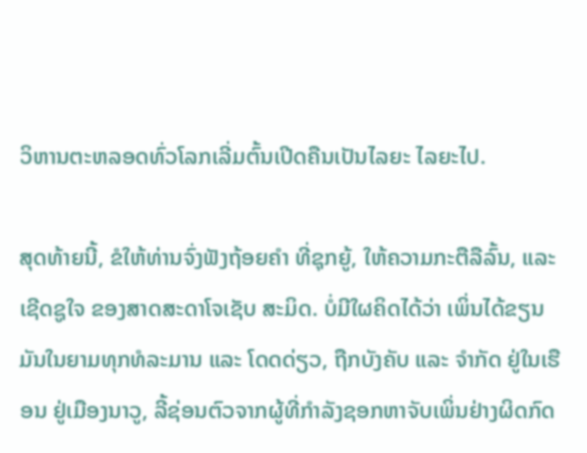ວິຫານຕະຫລອດທົ່ວໂລກເລີ່ມຕົ້ນເປີດຄືນເປັນໄລຍະ ໄລຍະໄປ.

ສຸດທ້າຍນີ້, ຂໍໃຫ້ທ່ານຈົ່ງຟັງຖ້ອຍຄຳ ທີ່ຊຸກຍູ້, ໃຫ້ຄວາມກະຕືລືລົ້ນ, ແລະ ເຊີດຊູໃຈ ຂອງສາດສະດາໂຈເຊັບ ສະມິດ. ບໍ່ມີໃຜຄິດໄດ້ວ່າ ເພິ່ນໄດ້ຂຽນມັນໃນຍາມທຸກທໍລະມານ ແລະ ໂດດດ່ຽວ, ຖືກບັງຄັບ ແລະ ຈຳກັດ ຢູ່ໃນເຮືອນ ຢູ່ເມືອງນາວູ, ລີ້ຊ່ອນຕົວຈາກຜູ້ທີ່ກຳລັງຊອກຫາຈັບເພິ່ນຢ່າງຜິດກົດ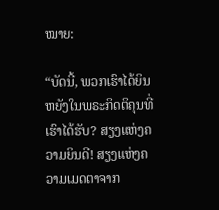ໝາຍ:

“ບັດນີ້, ພວກເຮົາໄດ້ຍິນຫຍັງໃນພຣະກິດຕິຄຸນທີ່ເຮົາໄດ້ຮັບ? ສຽງແຫ່ງຄວາມຍິນດີ! ສຽງແຫ່ງຄວາມເມດຕາຈາກ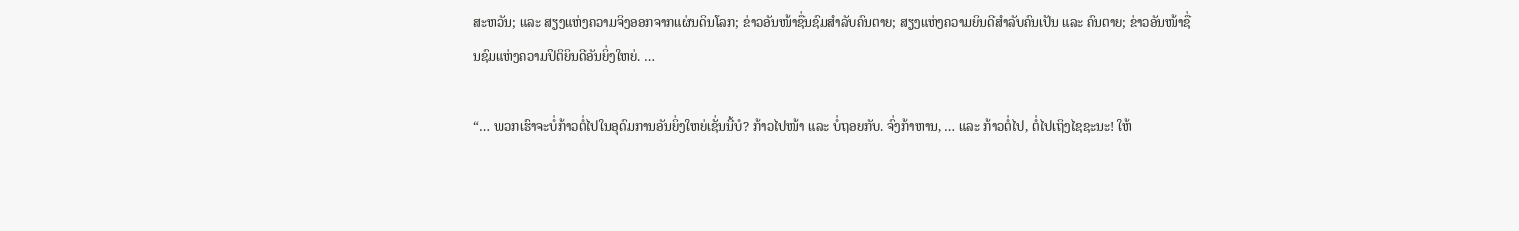ສະຫວັນ; ແລະ ສຽງແຫ່ງຄວາມຈິງອອກຈາກແຜ່ນດິນໂລກ; ຂ່າວອັນໜ້າຊື່ນຊົມສຳລັບຄົນຕາຍ; ສຽງແຫ່ງຄວາມຍິນດີສຳລັບຄົນເປັນ ແລະ ຄົນຕາຍ; ຂ່າວອັນໜ້າຊື່ນຊົມແຫ່ງຄວາມປິຕິຍິນດີອັນຍິ່ງໃຫຍ່. …

“… ພວກເຮົາຈະບໍ່ກ້າວຕໍ່ໄປໃນອຸດົມການອັນຍິ່ງໃຫຍ່ເຊັ່ນນີ້ບໍ? ກ້າວໄປໜ້າ ແລະ ບໍ່ຖອຍກັບ. ຈົ່ງກ້າຫານ, … ແລະ ກ້າວຕໍ່ໄປ, ຕໍ່ໄປເຖິງໄຊຊະນະ! ໃຫ້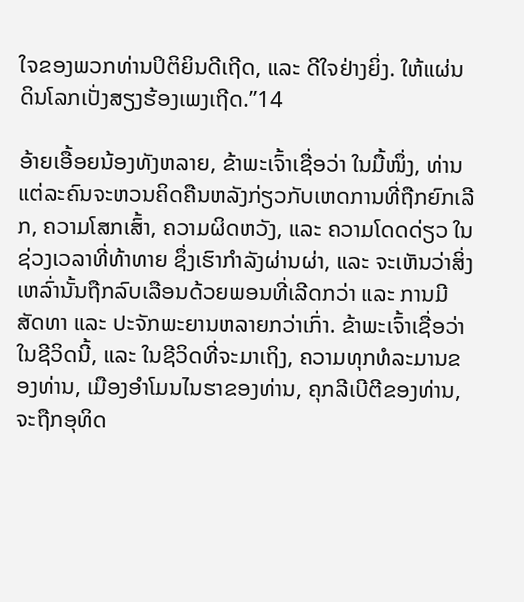ໃຈຂອງພວກທ່ານປິຕິຍິນດີເຖີດ, ແລະ ດີໃຈຢ່າງຍິ່ງ. ໃຫ້ແຜ່ນດິນໂລກເປັ່ງສຽງຮ້ອງເພງເຖີດ.”14

ອ້າຍເອື້ອຍນ້ອງທັງຫລາຍ, ຂ້າພະເຈົ້າເຊື່ອວ່າ ໃນມື້ໜຶ່ງ, ທ່ານແຕ່ລະຄົນຈະຫວນຄິດຄືນຫລັງກ່ຽວກັບເຫດການທີ່ຖືກຍົກເລີກ, ຄວາມໂສກເສົ້າ, ຄວາມຜິດຫວັງ, ແລະ ຄວາມໂດດດ່ຽວ ໃນຊ່ວງເວລາທີ່ທ້າທາຍ ຊຶ່ງເຮົາກຳລັງຜ່ານຜ່າ, ແລະ ຈະເຫັນວ່າສິ່ງເຫລົ່ານັ້ນຖືກລົບເລືອນດ້ວຍພອນທີ່ເລີດກວ່າ ແລະ ການມີສັດທາ ແລະ ປະຈັກພະຍານຫລາຍກວ່າເກົ່າ. ຂ້າພະເຈົ້າເຊື່ອວ່າໃນຊີວິດນີ້, ແລະ ໃນຊີວິດທີ່ຈະມາເຖິງ, ຄວາມທຸກທໍລະມານຂອງທ່ານ, ເມືອງອຳໂມນໄນຮາຂອງທ່ານ, ຄຸກລີເບີຕີຂອງທ່ານ, ຈະຖືກອຸທິດ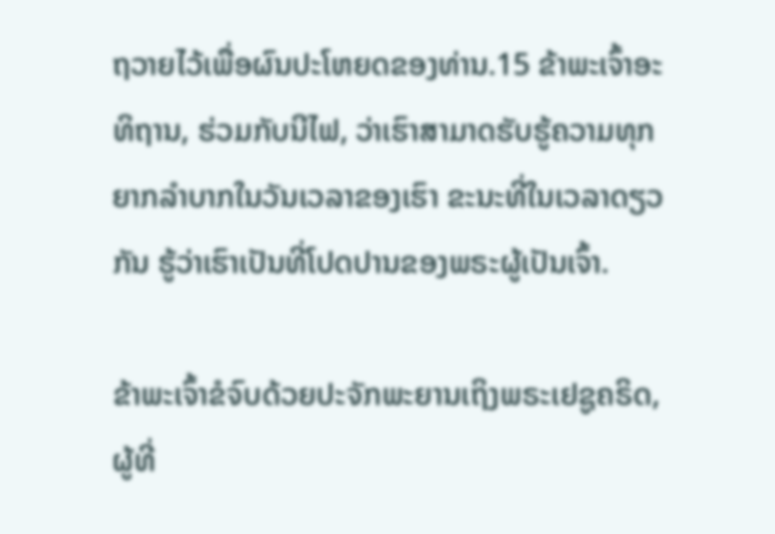ຖວາຍໄວ້ເພື່ອຜົນປະໂຫຍດຂອງທ່ານ.15 ຂ້າພະເຈົ້າອະທິຖານ, ຮ່ວມກັບນີໄຟ, ວ່າເຮົາສາມາດຮັບຮູ້ຄວາມທຸກຍາກລຳບາກໃນວັນເວລາຂອງເຮົາ ຂະນະທີ່ໃນເວລາດຽວກັນ ຮູ້ວ່າເຮົາເປັນທີ່ໂປດປານຂອງພຣະຜູ້ເປັນເຈົ້າ.

ຂ້າພະເຈົ້າຂໍຈົບດ້ວຍປະຈັກພະຍານເຖິງພຣະເຢຊູຄຣິດ, ຜູ້ທີ່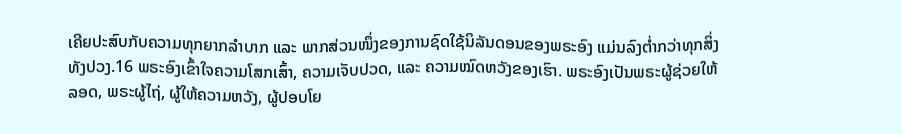ເຄີຍປະສົບກັບຄວາມທຸກຍາກລຳບາກ ແລະ ພາກສ່ວນໜຶ່ງຂອງການຊົດໃຊ້ນິລັນດອນຂອງພຣະອົງ ແມ່ນລົງຕ່ຳກວ່າທຸກສິ່ງທັງປວງ.16 ພຣະອົງເຂົ້າໃຈຄວາມໂສກເສົ້າ, ຄວາມເຈັບປວດ, ແລະ ຄວາມໝົດຫວັງຂອງເຮົາ. ພຣະອົງເປັນພຣະຜູ້ຊ່ວຍໃຫ້ລອດ, ພຣະຜູ້ໄຖ່, ຜູ້ໃຫ້ຄວາມຫວັງ, ຜູ້ປອບໂຍ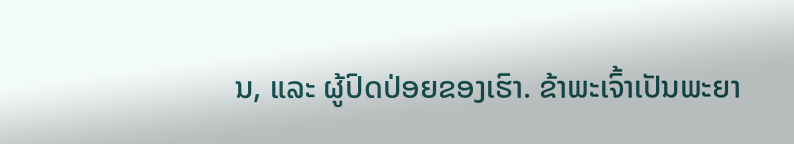ນ, ແລະ ຜູ້ປົດປ່ອຍຂອງເຮົາ. ຂ້າພະເຈົ້າເປັນພະຍາ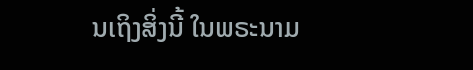ນເຖິງສິ່ງນີ້ ໃນພຣະນາມ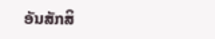ອັນສັກສິ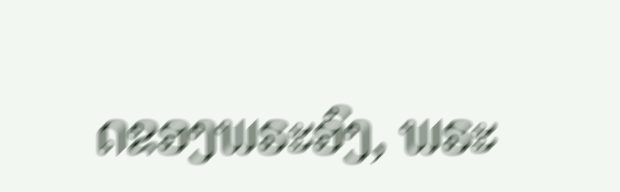ດຂອງພຣະອົງ, ພຣະ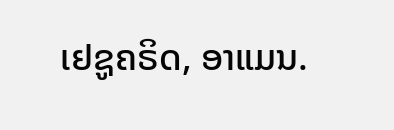ເຢຊູຄຣິດ, ອາແມນ.